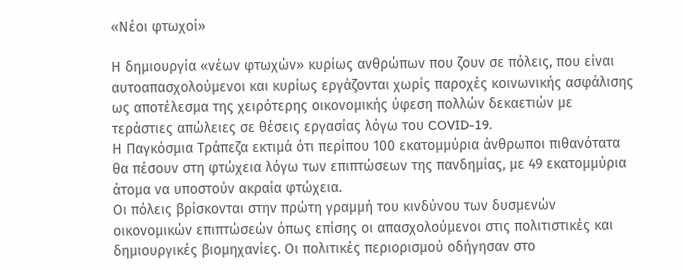«Νέοι φτωχοί»

Η δημιουργία «νέων φτωχών» κυρίως ανθρώπων που ζουν σε πόλεις, που είναι αυτοαπασχολούμενοι και κυρίως εργάζονται χωρίς παροχές κοινωνικής ασφάλισης ως αποτέλεσμα της χειρότερης οικονομικής ύφεση πολλών δεκαετιών με τεράστιες απώλειες σε θέσεις εργασίας λόγω του COVID-19.
Η Παγκόσμια Τράπεζα εκτιμά ότι περίπου 100 εκατομμύρια άνθρωποι πιθανότατα θα πέσουν στη φτώχεια λόγω των επιπτώσεων της πανδημίας, με 49 εκατομμύρια άτομα να υποστούν ακραία φτώχεια.
Οι πόλεις βρίσκονται στην πρώτη γραμμή του κινδύνου των δυσμενών οικονομικών επιπτώσεών όπως επίσης οι απασχολούμενοι στις πολιτιστικές και δημιουργικές βιομηχανίες. Οι πολιτικές περιορισμού οδήγησαν στο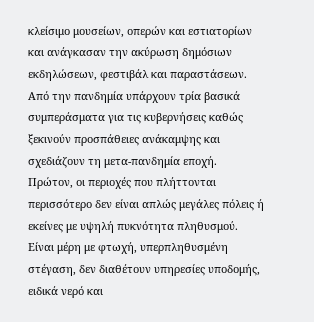κλείσιμο μουσείων, οπερών και εστιατορίων και ανάγκασαν την ακύρωση δημόσιων εκδηλώσεων, φεστιβάλ και παραστάσεων.
Από την πανδημία υπάρχουν τρία βασικά συμπεράσματα για τις κυβερνήσεις καθώς ξεκινούν προσπάθειες ανάκαμψης και σχεδιάζουν τη μετα-πανδημία εποχή.
Πρώτον, οι περιοχές που πλήττονται περισσότερο δεν είναι απλώς μεγάλες πόλεις ή εκείνες με υψηλή πυκνότητα πληθυσμού. Είναι μέρη με φτωχή, υπερπληθυσμένη στέγαση, δεν διαθέτουν υπηρεσίες υποδομής, ειδικά νερό και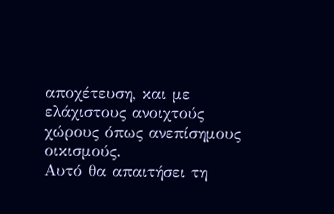αποχέτευση, και με ελάχιστους ανοιχτούς χώρους όπως ανεπίσημους οικισμούς.
Αυτό θα απαιτήσει τη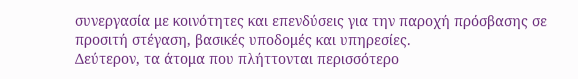συνεργασία με κοινότητες και επενδύσεις για την παροχή πρόσβασης σε προσιτή στέγαση, βασικές υποδομές και υπηρεσίες.
Δεύτερον, τα άτομα που πλήττονται περισσότερο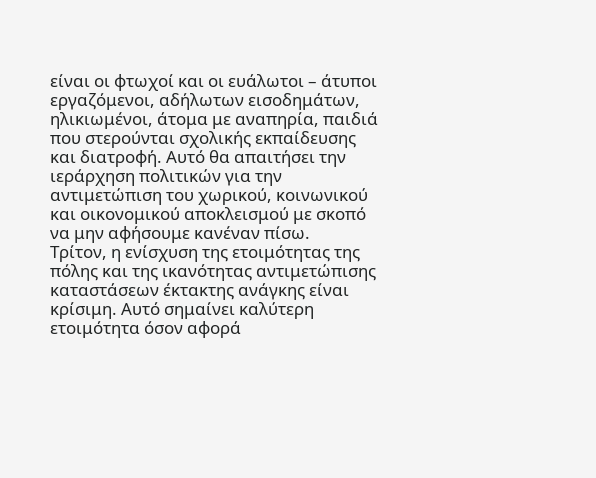είναι οι φτωχοί και οι ευάλωτοι – άτυποι εργαζόμενοι, αδήλωτων εισοδημάτων, ηλικιωμένοι, άτομα με αναπηρία, παιδιά που στερούνται σχολικής εκπαίδευσης και διατροφή. Αυτό θα απαιτήσει την ιεράρχηση πολιτικών για την αντιμετώπιση του χωρικού, κοινωνικού και οικονομικού αποκλεισμού με σκοπό να μην αφήσουμε κανέναν πίσω.
Τρίτον, η ενίσχυση της ετοιμότητας της πόλης και της ικανότητας αντιμετώπισης καταστάσεων έκτακτης ανάγκης είναι κρίσιμη. Αυτό σημαίνει καλύτερη ετοιμότητα όσον αφορά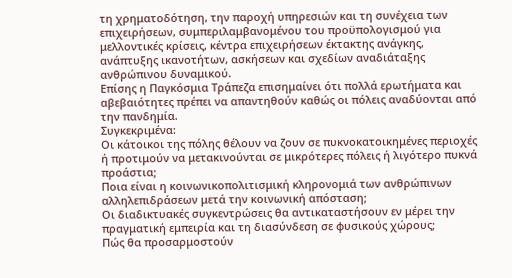τη χρηματοδότηση, την παροχή υπηρεσιών και τη συνέχεια των επιχειρήσεων, συμπεριλαμβανομένου του προϋπολογισμού για μελλοντικές κρίσεις, κέντρα επιχειρήσεων έκτακτης ανάγκης, ανάπτυξης ικανοτήτων, ασκήσεων και σχεδίων αναδιάταξης ανθρώπινου δυναμικού.
Επίσης η Παγκόσμια Τράπεζα επισημαίνει ότι πολλά ερωτήματα και αβεβαιότητες πρέπει να απαντηθούν καθώς οι πόλεις αναδύονται από την πανδημία.
Συγκεκριμένα:
Οι κάτοικοι της πόλης θέλουν να ζουν σε πυκνοκατοικημένες περιοχές ή προτιμούν να μετακινούνται σε μικρότερες πόλεις ή λιγότερο πυκνά προάστια;
Ποια είναι η κοινωνικοπολιτισμική κληρονομιά των ανθρώπινων αλληλεπιδράσεων μετά την κοινωνική απόσταση;
Οι διαδικτυακές συγκεντρώσεις θα αντικαταστήσουν εν μέρει την πραγματική εμπειρία και τη διασύνδεση σε φυσικούς χώρους;
Πώς θα προσαρμοστούν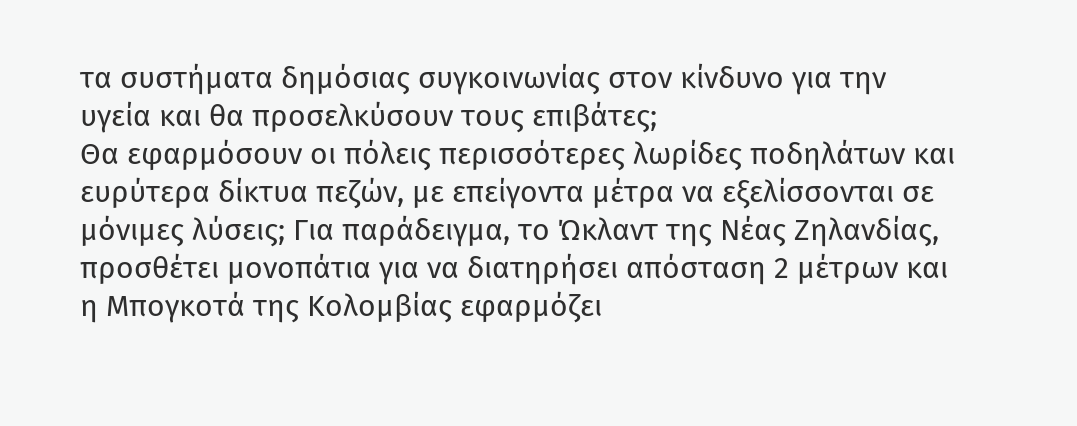τα συστήματα δημόσιας συγκοινωνίας στον κίνδυνο για την υγεία και θα προσελκύσουν τους επιβάτες;
Θα εφαρμόσουν οι πόλεις περισσότερες λωρίδες ποδηλάτων και ευρύτερα δίκτυα πεζών, με επείγοντα μέτρα να εξελίσσονται σε μόνιμες λύσεις; Για παράδειγμα, το Ώκλαντ της Νέας Ζηλανδίας, προσθέτει μονοπάτια για να διατηρήσει απόσταση 2 μέτρων και η Μπογκοτά της Κολομβίας εφαρμόζει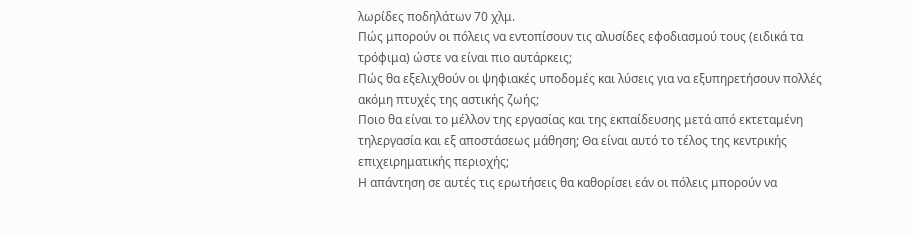λωρίδες ποδηλάτων 70 χλμ.
Πώς μπορούν οι πόλεις να εντοπίσουν τις αλυσίδες εφοδιασμού τους (ειδικά τα τρόφιμα) ώστε να είναι πιο αυτάρκεις;
Πώς θα εξελιχθούν οι ψηφιακές υποδομές και λύσεις για να εξυπηρετήσουν πολλές ακόμη πτυχές της αστικής ζωής;
Ποιο θα είναι το μέλλον της εργασίας και της εκπαίδευσης μετά από εκτεταμένη τηλεργασία και εξ αποστάσεως μάθηση; Θα είναι αυτό το τέλος της κεντρικής επιχειρηματικής περιοχής;
Η απάντηση σε αυτές τις ερωτήσεις θα καθορίσει εάν οι πόλεις μπορούν να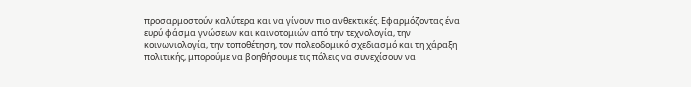προσαρμοστούν καλύτερα και να γίνουν πιο ανθεκτικές. Εφαρμόζοντας ένα ευρύ φάσμα γνώσεων και καινοτομιών από την τεχνολογία, την κοινωνιολογία, την τοποθέτηση, τον πολεοδομικό σχεδιασμό και τη χάραξη πολιτικής, μπορούμε να βοηθήσουμε τις πόλεις να συνεχίσουν να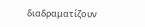διαδραματίζουν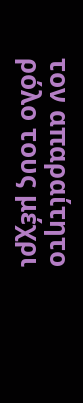τον απαραίτητο ρόλο τους μέχρι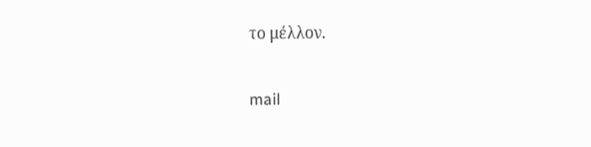το μέλλον.

mail